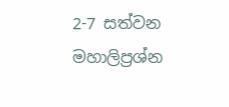2-7 සත්වන මහාලිප්‍ර‍ශ්න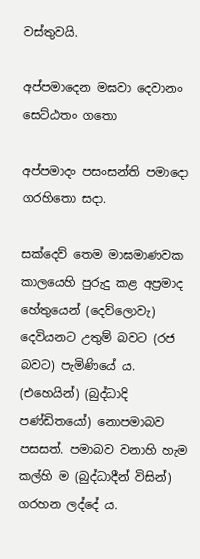වස්තුවයි.

අප්පමාදෙන මඝවා දෙවානං සෙට්ඨතං ගතො

අප්පමාදං පසංසන්ති පමාදො ගරහිතො සදා.

සක්දෙව් තෙම මාඝමාණවක කාලයෙහි පුරුදු කළ අප්‍රමාද හේතුයෙන් (දෙව්ලොවැ) දෙවියනට උතුම් බවට (රජ බවට) පැමිණියේ ය. (එහෙයින්) (බුද්ධාදි පණ්ඩිතයෝ) නොපමාබව පසසත්. පමාබව වනාහි හැම කල්හි ම (බුද්ධාදීන් විසින්) ගරහන ලද්දේ ය.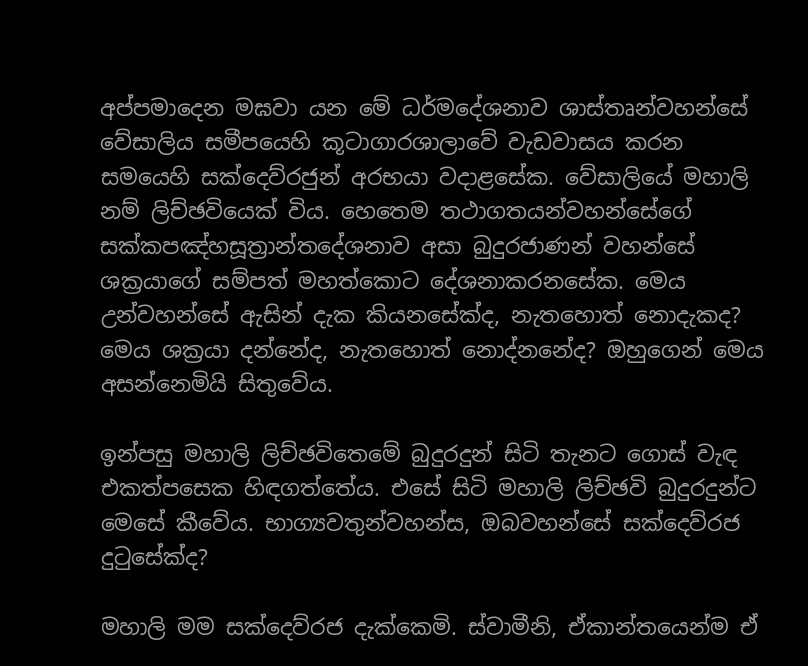අප්පමාදෙන මඝවා යන මේ ධර්මදේශනාව ශාස්තෘන්වහන්සේ වේසාලිය සමීපයෙහි කූටාගාරශාලාවේ වැඩවාසය කරන සමයෙහි සක්දෙව්රජුන් අරභයා වදාළසේක. වේසාලියේ මහාලි නම් ලිච්ඡවියෙක් විය. හෙතෙම තථාගතයන්වහන්සේගේ සක්කපඤ්හසූත්‍රාන්තදේශනාව අසා බුදුරජාණන් වහන්සේ ශක්‍ර‍යාගේ සම්පත් මහත්කොට දේශනාකරනසේක. මෙය උන්වහන්සේ ඇසින් දැක කියනසේක්ද, නැතහොත් නොදැකද? මෙය ශක්‍ර‍යා දන්නේද, නැතහොත් නොද්නනේද? ඔහුගෙන් මෙය අසන්නෙමියි සිතුවේය.

ඉන්පසු මහාලි ලිච්ඡවිතෙමේ බුදුරදුන් සිටි තැනට ගොස් වැඳ එකත්පසෙක හිඳගත්තේය. එසේ සිටි මහාලි ලිච්ඡවි බුදුරදුන්ට මෙසේ කීවේය. භාග්‍යවතුන්වහන්ස, ඔබවහන්සේ සක්දෙව්රජ දුටුසේක්ද?

මහාලි මම සක්දෙව්රජ දැක්කෙමි. ස්වාමීනි, ඒකාන්තයෙන්ම ඒ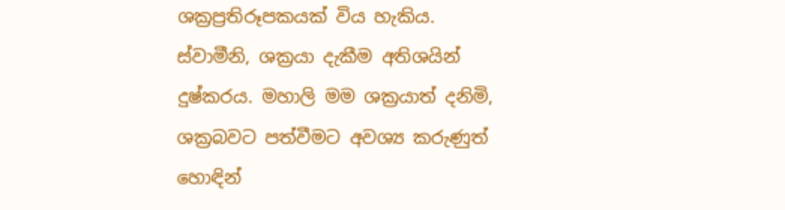ශක්‍ර‍ප්‍ර‍තිරූපකයක් විය හැකිය. ස්වාමීනි, ශක්‍ර‍යා දැකීම අතිශයින් දුෂ්කරය. මහාලි මම ශක්‍ර‍යාත් දනිමි, ශක්‍ර‍බවට පත්වීමට අවශ්‍ය කරුණුත් හොඳින්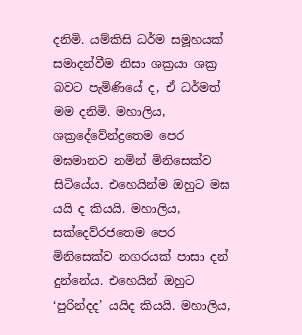දනිමි. යම්කිසි ධර්ම සමූහයක් සමාදන්වීම නිසා ශක්‍ර‍යා ශක්‍ර‍ බවට පැමිණියේ ද, ඒ ධර්මත් මම දනිමි. මහාලිය, ශක්‍රදේවේන්ද්‍රතෙම පෙර මඝමානව නමින් මිනිසෙක්ව සිටියේය. එහෙයින්ම ඔහුට මඝ යයි ද කියයි. මහාලිය, සක්දෙව්රජතෙම පෙර මිනිසෙක්ව නගරයක් පාසා දන් දුන්නේය. එහෙයින් ඔහුට ‘පුරින්දද’ යයිද කියයි. මහාලිය,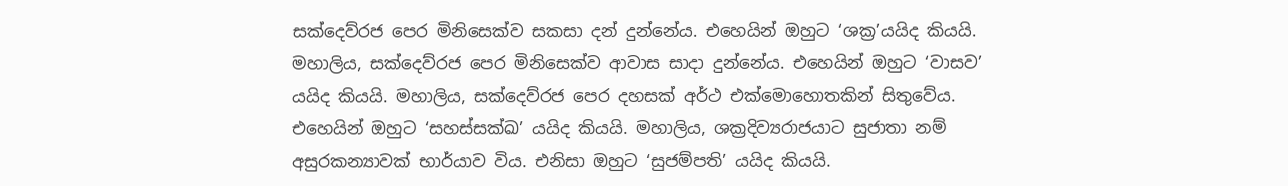සක්දෙව්රජ පෙර මිනිසෙක්ව සකසා දන් දුන්නේය. එහෙයින් ඔහුට ‘ශක්‍ර’යයිද කියයි. මහාලිය, සක්දෙව්රජ පෙර මිනිසෙක්ව ආවාස සාදා දුන්නේය. එහෙයින් ඔහුට ‘වාසව’ යයිද කියයි. මහාලිය, සක්දෙව්රජ පෙර දහසක් අර්ථ එක්මොහොතකින් සිතුවේය. එහෙයින් ඔහුට ‘සහස්සක්ඛ’ යයිද කියයි. මහාලිය, ශක්‍ර‍දිව්‍යරාජයාට සුජාතා නම් අසුරකන්‍යාවක් භාර්යාව විය. එනිසා ඔහුට ‘සුජම්පති’ යයිද කියයි.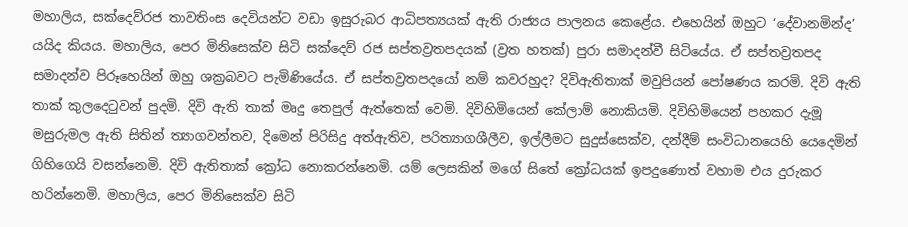මහාලිය, සක්දෙව්රජ තාවතිංස දෙවියන්ට වඩා ඉසුරුබර ආධිපත්‍යයක් ඇති රාජ්‍යය පාලනය කෙළේය. එහෙයින් ඔහුට ‘දේවානමින්ද’ යයිද කියය. මහාලිය, පෙර මිනිසෙක්ව සිටි සක්දෙව් රජ සප්තව්‍ර‍තපදයක් (ව්‍ර‍ත හතක්) පුරා සමාදන්වී සිටියේය. ඒ සප්තව්‍ර‍තපද සමාදන්ව පිරූහෙයින් ඔහු ශක්‍ර‍බවට පැමිණියේය. ඒ සප්තව්‍ර‍තපදයෝ නම් කවරහුද? දිවිඇතිතාක් මවුපියන් පෝෂණය කරමි. දිවි ඇති තාක් කුලදෙටුවන් පුදමි. දිවි ඇති තාක් මෘදු තෙපුල් ඇත්තෙක් වෙමි. දිවිහිමියෙන් කේලාම් නොකියමි. දිවිහිමියෙන් පහකර දැමූ මසුරුමල ඇති සිතින් ත්‍යාගවන්තව, දිමෙන් පිරිසිදු අත්ඇතිව, පරිත්‍යාගශීලීව, ඉල්ලීමට සුදුස්සෙක්ව, දන්දීම් සංවිධානයෙහි යෙදෙමින් ගිහිගෙයි වසන්නෙමි. දිවි ඇතිතාක් ක්‍රෝධ නොකරන්නෙමි. යම් ලෙසකින් මගේ සිතේ ක්‍රෝධයක් ඉපදුණොත් වහාම එය දුරුකර හරින්නෙමි. මහාලිය, පෙර මිනිසෙක්ව සිටි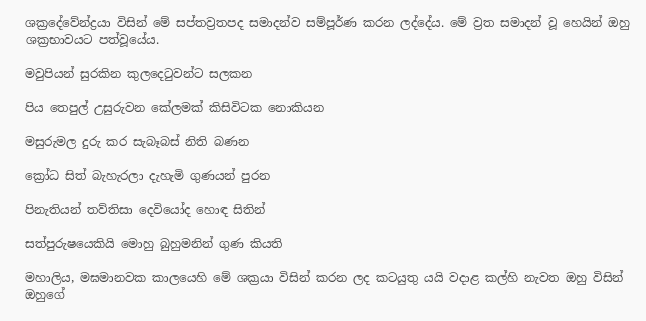ශක්‍රදේවේන්ද්‍ර‍යා විසින් මේ සප්තව්‍ර‍තපද සමාදන්ව සම්පූර්ණ කරන ලද්දේය. මේ ව්‍ර‍ත සමාදන් වූ හෙයින් ඔහු ශක්‍ර‍භාවයට පත්වූයේය.

මවුපියන් සුරකින කුලදෙටුවන්ට සලකන

පිය තෙපුල් උසුරුවන කේලමක් කිසිවිටක නොකියන

මසුරුමල දුරු කර සැබෑබස් නිති බණන

ක්‍රෝධ සිත් බැහැරලා දැහැමි ගුණයන් පුරන

පිනැතියන් තව්තිසා දෙවියෝද හොඳ සිතින්

සත්පුරුෂයෙකියි මොහු බුහුමනින් ගුණ කියති

මහාලිය, මඝමානවක කාලයෙහි මේ ශක්‍ර‍යා විසින් කරන ලද කටයුතු යයි වදාළ කල්හි නැවත ඔහු විසින් ඔහුගේ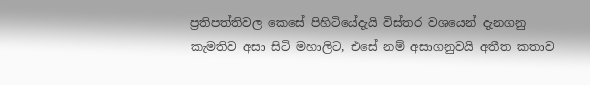ප්‍ර‍තිපත්තිවල කෙසේ පිහිටියේදැයි විස්තර වශයෙන් දැනගනු කැමතිව අසා සිටි මහාලිට, එසේ නම් අසාගනුවයි අතීත කතාව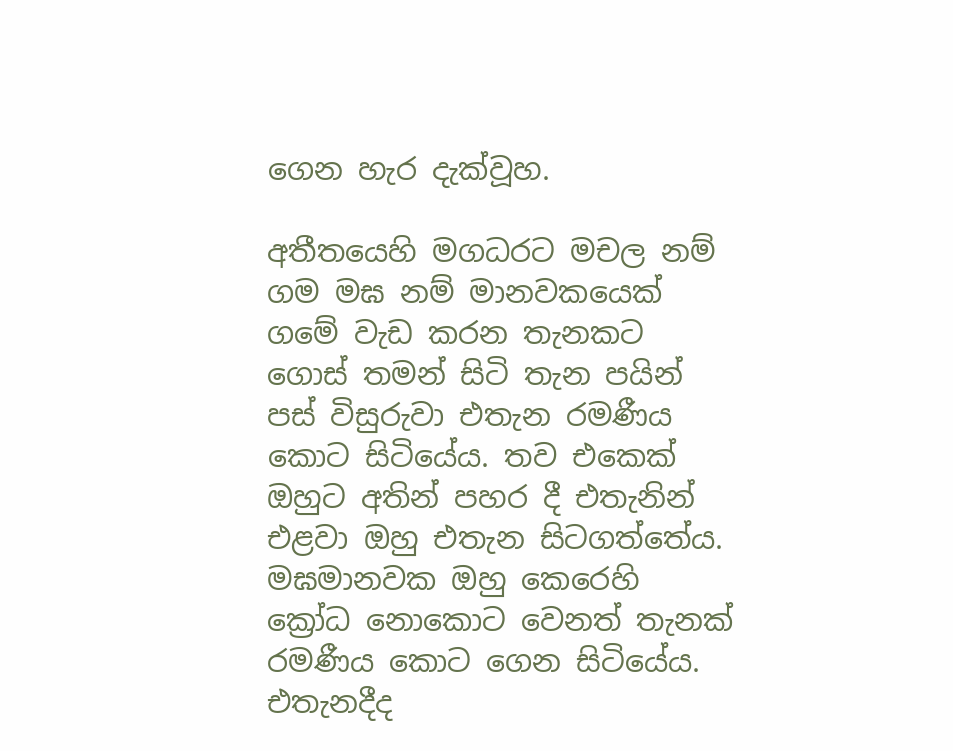ගෙන හැර දැක්වූහ.

අතීතයෙහි මගධරට මචල නම් ගම මඝ නම් මානවකයෙක් ගමේ වැඩ කරන තැනකට ගොස් තමන් සිටි තැන පයින් පස් විසුරුවා එතැන රමණීය කොට සිටියේය. තව එකෙක් ඔහුට අතින් පහර දී එතැනින් එළවා ඔහු එතැන සිටගත්තේය. මඝමානවක ඔහු කෙරෙහි ක්‍රෝධ නොකොට වෙනත් තැනක් රමණීය කොට ගෙන සිටියේය. එතැනදීද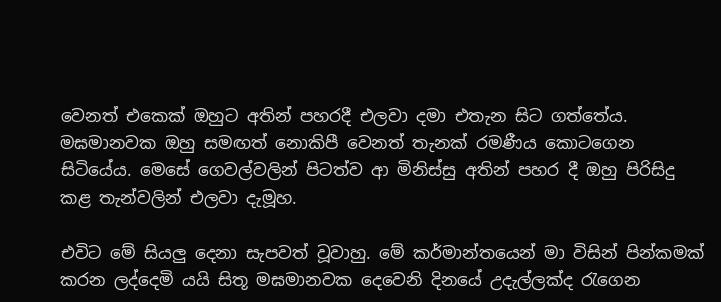වෙනත් එකෙක් ඔහුට අතින් පහරදී එලවා දමා එතැන සිට ගත්තේය. මඝමානවක ඔහු සමඟත් නොකිපී වෙනත් තැනක් රමණීය කොටගෙන සිටියේය. මෙසේ ගෙවල්වලින් පිටත්ව ආ මිනිස්සු අතින් පහර දී ඔහු පිරිසිදු කළ තැන්වලින් එලවා දැමූහ.

එවිට මේ සියලු දෙනා සැපවත් වූවාහු. මේ කර්මාන්තයෙන් මා විසින් පින්කමක් කරන ලද්දෙමි යයි සිතූ මඝමානවක දෙවෙනි දිනයේ උදැල්ලක්ද රැගෙන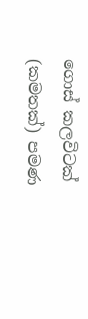ගොස් කලවිටක් (කමතක්) පමණ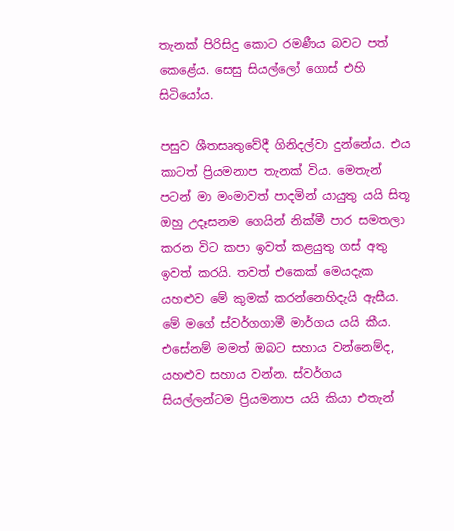තැනක් පිරිසිදු කොට රමණීය බවට පත් කෙළේය. සෙසු සියල්ලෝ ගොස් එහි සිටියෝය.

පසුව ශීතසෘතුවේදී ගිනිදල්වා දුන්නේය. එය කාටත් ප්‍රියමනාප තැනක් විය. මෙතැන් පටන් මා මංමාවත් පාදමින් යායුතු යයි සිතූ ඔහු උදෑසනම ගෙයින් නික්මී පාර සමතලා කරන විට කපා ඉවත් කළයුතු ගස් අතු ඉවත් කරයි. තවත් එකෙක් මෙයදැක යහළුව මේ කුමක් කරන්නෙහිදැයි ඇසීය. මේ මගේ ස්වර්ගගාමී මාර්ගය යයි කීය. එසේනම් මමත් ඔබට සහාය වන්නෙම්ද, යහළුව සහාය වන්න. ස්වර්ගය සියල්ලන්ටම ප්‍රියමනාප යයි කියා එතැන්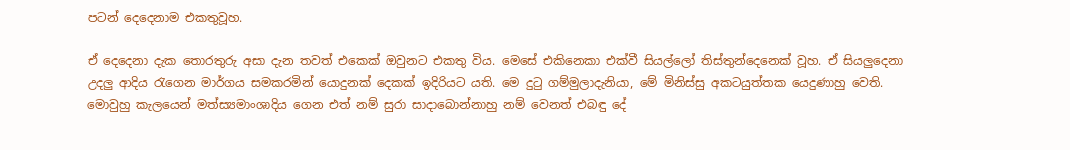පටන් දෙදෙනාම එකතුවූහ.

ඒ දෙදෙනා දැක තොරතුරු අසා දැන තවත් එකෙක් ඔවුනට එකතු විය. මෙසේ එකිනෙකා එක්වී සියල්ලෝ තිස්තුන්දෙනෙක් වූහ. ඒ සියලුදෙනා උදලු ආදිය රැගෙන මාර්ගය සමකරමින් යොදුනක් දෙකක් ඉදිරියට යති. මෙ දුටු ගම්මුලාදැනියා, මේ මිනිස්සු අකටයුත්තක යෙදුණාහු වෙති. මොවුහු කැලයෙන් මත්ස්‍යමාංශාදිය ගෙන එත් නම් සුරා සාදාබොන්නාහු නම් වෙනත් එබඳු දේ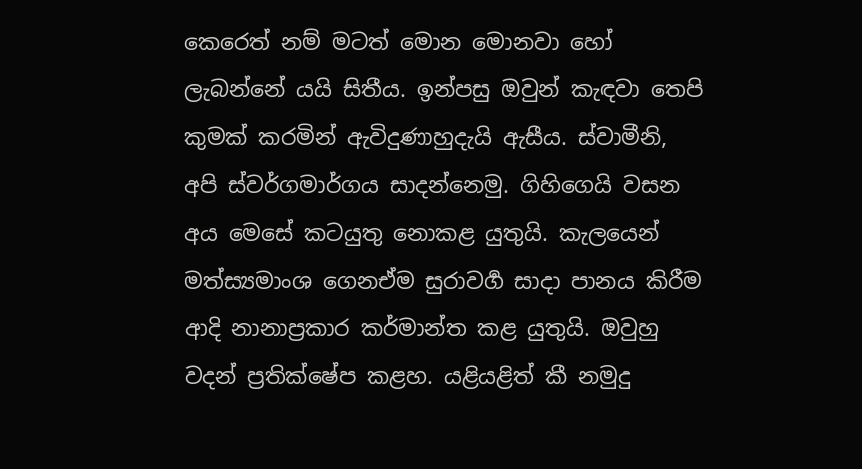කෙරෙත් නම් මටත් මොන මොනවා හෝ ලැබන්නේ යයි සිතීය. ඉන්පසු ඔවුන් කැඳවා තෙපි කුමක් කරමින් ඇවිදුණාහුදැයි ඇසීය. ස්වාමීනි, අපි ස්වර්ගමාර්ගය සාදන්නෙමු. ගිහිගෙයි වසන අය මෙසේ කටයුතු නොකළ යුතුයි. කැලයෙන් මත්ස්‍යමාංශ ගෙනඒම සුරාවර්‍ග සාදා පානය කිරීම ආදි නානාප්‍ර‍කාර කර්මාන්ත කළ යුතුයි. ඔවුහු වදන් ප්‍ර‍තික්ෂේප කළහ. යළියළිත් කී නමුදු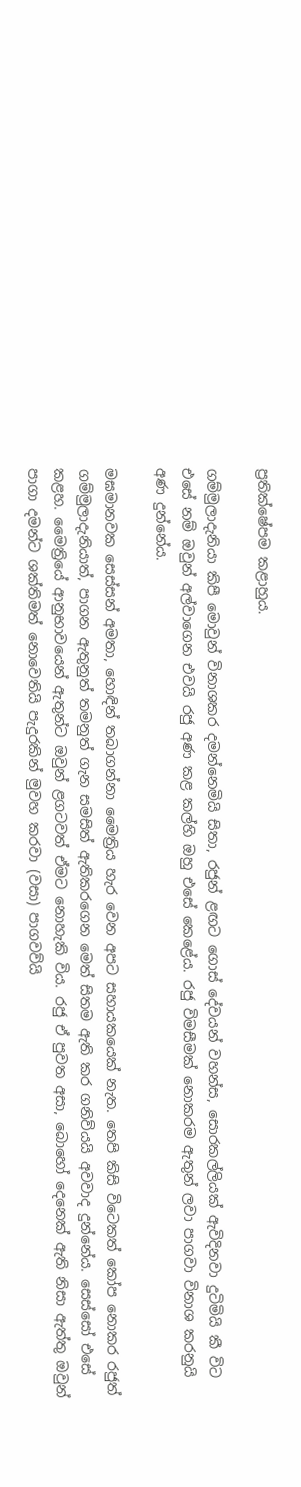ප්‍ර‍තික්ෂේපම කළාහුය.

ගම්මුලාදැනියා කිපී මොවුන් විනාශකර දමන්නෙමියි සිතා, රජුන් ළඟට ගොස් දේවයන් වහන්ස, සොරකල්ලියක් ඇවිදිනවා දුටිමියි කී විට එසේ නම් ඔවුන් අල්වාගෙන එවයි රජු අණ කළ කල්හි ඔහු එසේ කෙළේය. රජු විමසීමක් නොකරම ඇතුන් ලවා පාගවා විනාශ කරනුයි අණ දුන්නේය.

මඝමානවක සෙස්සන් අමතා, හොඳින් තබාගන්නා මෛත්‍රිය හැර වෙන අපට සහායකයෙක් නැත. තෙපි කිසි විටෙකත් කෝප නොකර රජුත් ගම්මුලාදැනියාත්, පාගන ඇතුනුත් තමනුත් ගැන සමසිත් ඇතිකරගෙන මෙත් සිතම ඇති කර ගනිව්යයි අවවාද දුන්නේය. සෙස්සෝ එසේ කළහ. මෛත්‍රියේ ආනුභාවයෙන් ඇතුන්ට ඔවුන් ළගටවත් ඒමට නොහැකි විය. රජු ඒ පුවත අසා, බොහෝ දෙනෙක් ඇති නිසා ඇත්තු ඔවුන් පාගා දමන්ට ශක්තිමත් නොවෙතියි පැදුරකින් මුවහ කරවා (වසා) පාගවව්යි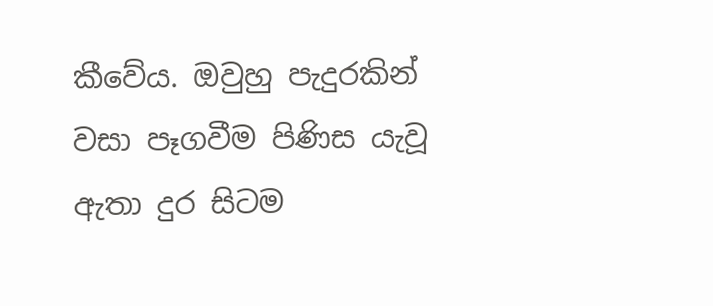කීවේය. ඔවුහු පැදුරකින් වසා පෑගවීම පිණිස යැවූ ඇතා දුර සිටම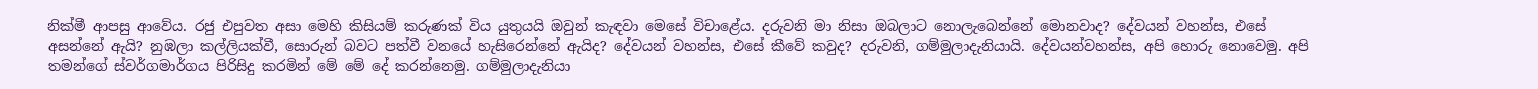නික්මී ආපසු ආවේය. රජු එපුවත අසා මෙහි කිසියම් කරුණක් විය යුතුයයි ඔවුන් කැඳවා මෙසේ විචාළේය. දරුවනි මා නිසා ඔබලාට නොලැබෙන්නේ මොනවාද? දේවයන් වහන්ස, එසේ අසන්නේ ඇයි? නුඹලා කල්ලියක්වී, සොරුන් බවට පත්වී වනයේ හැසිරෙන්නේ ඇයිද? දේවයන් වහන්ස, එසේ කීවේ කවුද? දරුවනි, ගම්මුලාදැනියායි. දේවයන්වහන්ස, අපි හොරු නොවෙමු. අපි තමන්ගේ ස්වර්ගමාර්ගය පිරිසිදු කරමින් මේ මේ දේ කරන්නෙමු. ගම්මුලාදැනියා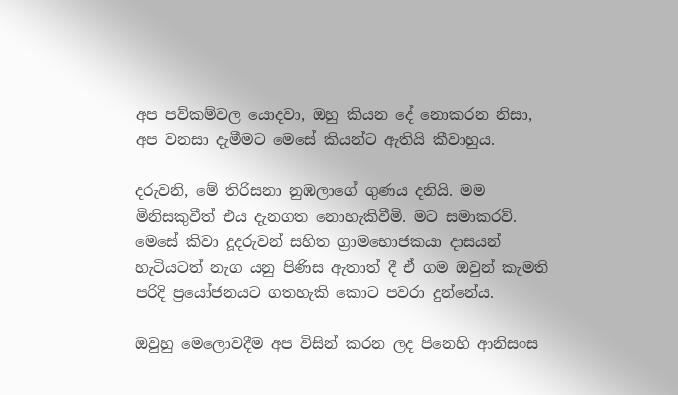අප පව්කම්වල යොදවා, ඔහු කියන දේ නොකරන නිසා, අප වනසා දැමීමට මෙසේ කියන්ට ඇතියි කීවාහුය.

දරුවනි, මේ තිරිසනා නුඹලාගේ ගුණය දනියි. මම මිනිසකුවීත් එය දැනගත නොහැකිවීමි. මට සමාකරව්. මෙසේ කිවා දූදරුවන් සහිත ග්‍රාමභොජකයා දාසයන් හැටියටත් නැග යනු පිණිස ඇතාත් දී ඒ ගම ඔවුන් කැමති පරිදි ප්‍රයෝජනයට ගතහැකි කොට පවරා දුන්නේය.

ඔවුහු මෙලොවදීම අප විසින් කරන ලද පිනෙහි ආනිසංස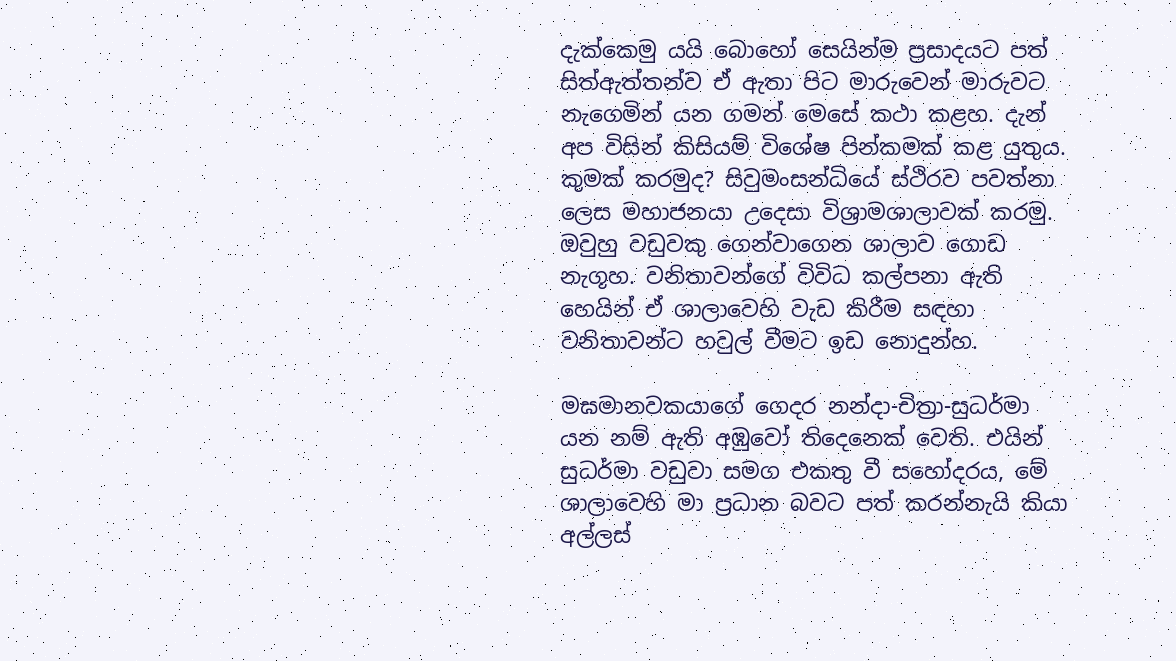දැක්කෙමු යයි බොහෝ සෙයින්ම ප්‍ර‍සාදයට පත් සිත්ඇත්තන්ව ඒ ඇතා පිට මාරුවෙන් මාරුවට නැගෙමින් යන ගමන් මෙසේ කථා කළහ. දැන් අප විසින් කිසියම් විශේෂ පින්කමක් කළ යුතුය. කුමක් කරමුද? සිවුමංසන්ධියේ ස්ථිරව පවත්නා ලෙස මහාජනයා උදෙසා විශ්‍රාමශාලාවක් කරමු. ඔවුහු වඩුවකු ගෙන්වාගෙන ශාලාව ගොඩ නැගූහ. වනිතාවන්ගේ විවිධ කල්පනා ඇති හෙයින් ඒ ශාලාවෙහි වැඩ කිරීම සඳහා වනිතාවන්ට හවුල් වීමට ඉඩ නොදුන්හ.

මඝමානවකයාගේ ගෙදර නන්දා-චිත්‍රා-සුධර්මා යන නම් ඇති අඹුවෝ තිදෙනෙක් වෙති. එයින් සුධර්මා වඩුවා සමග එකතු වී සහෝදරය, මේ ශාලාවෙහි මා ප්‍ර‍ධාන බවට පත් කරන්නැයි කියා අල්ලස්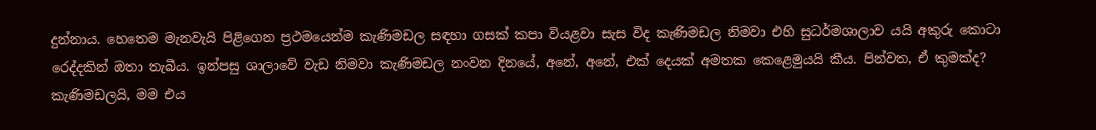දුන්නාය. හෙතෙම මැනවැයි පිළිගෙන ප්‍ර‍ථමයෙන්ම කැණිමඩල සඳහා ගසක් කපා වියළවා සැස විද කැණිමඩල නිමවා එහි සුධර්මශාලාව යයි අකුරු කොටා රෙද්දකින් ඔතා තැබීය. ඉන්පසු ශාලාවේ වැඩ නිමවා කැණිමඩල නංවන දිනයේ, අනේ, අනේ, එක් දෙයක් අමතක කෙළෙමුයයි කීය. පින්වත, ඒ කුමක්ද? කැණිමඩලයි, මම එය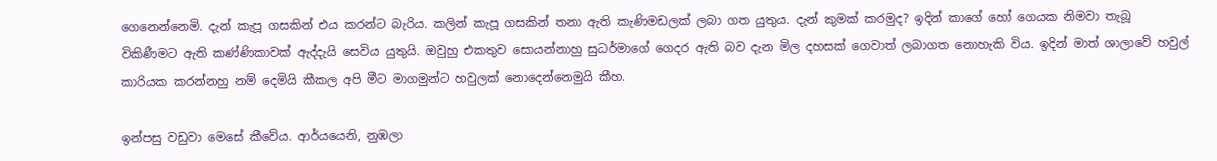ගෙනෙන්නෙමි. දැන් කැපූ ගසකින් එය කරන්ට බැරිය. කලින් කැපූ ගසකින් තනා ඇති කැණිමඩලක් ලබා ගත යුතුය. දැන් කුමක් කරමුද? ඉදින් කාගේ හෝ ගෙයක නිමවා තැබූ විකිණීමට ඇති කණ්ණිකාවක් ඇද්දැයි සෙවිය යුතුයි. ඔවුහු එකතුව සොයන්නාහු සුධර්මාගේ ගෙදර ඇති බව දැන මිල දහසක් ගෙවාත් ලබාගත නොහැකි විය. ඉදින් මාත් ශාලාවේ හවුල් කාරියක කරන්නහු නම් දෙමියි කීකල අපි මීට මාගමුන්ට හවුලක් නොදෙන්නෙමුයි කීහ.

ඉන්පසු වඩුවා මෙසේ කීවේය. ආර්යයෙනි, නුඹලා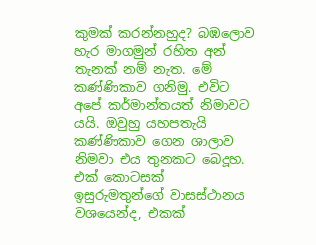කුමක් කරන්නහුද? බඹලොව හැර මාගමුන් රහිත අන් තැනක් නම් නැත. මේ කණ්ණිකාව ගනිමු. එවිට අපේ කර්මාන්තයත් නිමාවට යයි. ඔවුහු යහපතැයි කණ්ණිකාව ගෙන ශාලාව නිමවා එය තුනකට බෙදූහ. එක් කොටසක් ඉසුරුමතුන්ගේ වාසස්ථානය වශයෙන්ද, එකක්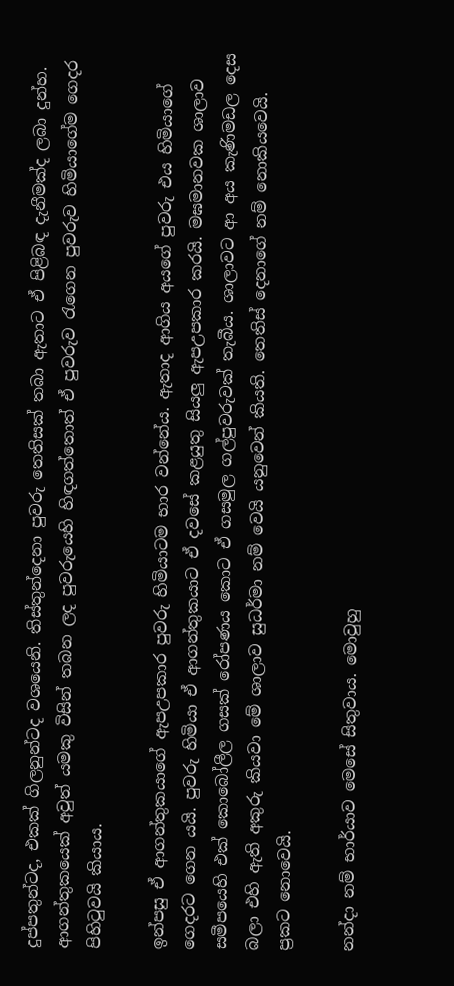දුප්පතුන්ටද, එකක් ගිලනුන්ටද වශයෙනි. තිස්තුන්දෙනා පුවරු තෙතිසක් තබා ඇතාට ඒ පිළිබඳ දැනීමක්ද ලබා දුන්හ. ආගන්තුකයෙක් අවුත් යමකු විසින් තබන ලද පුවරුයෙහි හිඳගත්තොත් ඒ පුවරුව රැගෙන පුවරුව හිමියාගේම ගෙදර පිහිටුවයි කියාය.

ඉන්පසු ඒ ආගන්තුකයාගේ ඇපඋපකාර පුවරු හිමියාටම භාර වන්නේය. ඇතාද ආගිය අයගේ පුවරු එය හිමියාගේ ගෙදරට ගෙන යයි. පුවරු හිමියා ඒ ආගන්තුකයාට ඒ දවසේ කළයුතු සියලු ඇපඋපකාර කරයි. මඝමානවක ශාලාව සමීපයෙහි එක් කොබෝලීල ගසක් රෝපණය කොට ඒ ගසමුල ගල්පුවරුවක් තැබීය. ශාලාවට ආ අය කැණිමඩල දෙස බලා එහි ඇති අකුරු කියවා මේ ශාලාව සුධර්මා නම් වෙයි යනුවෙන් කියති. තෙතිස් දෙනාගේ නම් නොකියවෙයි. ප්‍ර‍කට නොවෙයි.

නන්දා නම් භාර්යාව මෙසේ සිතුවාය. මොවුහු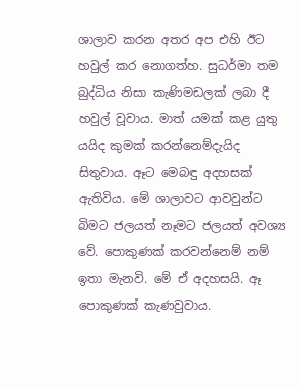ශාලාව කරන අතර අප එහි ඊට හවුල් කර නොගත්හ. සුධර්මා තම බුද්ධිය නිසා කැණිමඩලක් ලබා දී හවුල් වූවාය. මාත් යමක් කළ යුතු යයිද කුමක් කරන්නෙම්දැයිද සිතුවාය. ඈට මෙබඳු අදහසක් ඇතිවිය. මේ ශාලාවට ආවවුන්ට බිමට ජලයත් නෑමට ජලයත් අවශ්‍ය වේ. පොකුණක් කරවන්නෙම් නම් ඉතා මැනවි. මේ ඒ අදහසයි. ඈ පොකුණක් කැණවුවාය.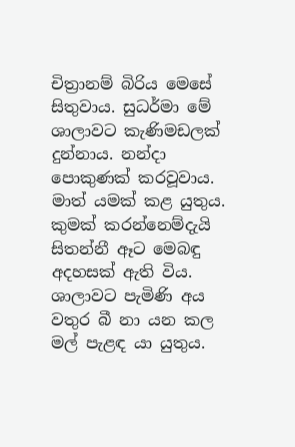චිත්‍රානම් බිරිය මෙසේ සිතුවාය. සුධර්මා මේ ශාලාවට කැණිමඩලක් දුන්නාය. නන්දා පොකුණක් කරවූවාය. මාත් යමක් කළ යුතුය. කුමක් කරන්නෙම්දැයි සිතන්නී ඈට මෙබඳු අදහසක් ඇති විය. ශාලාවට පැමිණි අය වතුර බී නා යන කල මල් පැළඳ යා යුතුය.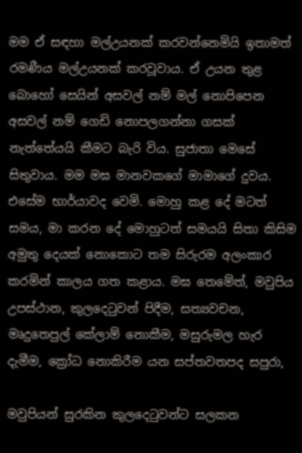මම ඒ සඳහා මල්උයනක් කරවන්නෙමියි ඉතාමත් රමණීය මල්උයනක් කරවූවාය. ඒ උයන තුළ බොහෝ සෙයින් අසවල් නම් මල් නොපිපෙන අසවල් නම් ගෙඩි නොපලගන්නා ගසක් නැත්තේයයි කීමට බැරි විය. සුජාතා මෙසේ සිතුවාය. මම මඝ මානවකගේ මාමාගේ දුවය. එසේම භාර්යාවද වෙමි. මොහු කළ දේ මටත් සමය, මා කරන දේ මොහුටත් සමයයි සිතා කිසිම අමුතු දෙයක් නොකොට තම සිරුරම අලංකාර කරමින් කාලය ගත කළාය. මඝ තෙමේත්, මවුපිය උපස්ථාන, කුලදෙටුවන් පිදීම, සත්‍යවචන, මෘදුතෙපුල් කේලාම් නොකීම, මසුරුමල හැර දැමීම, ක්‍රෝධ නොකිරීම යන සප්තවතපද සපුරා,

මවුපියන් සුරකින කුලදෙටුවන්ට සලකන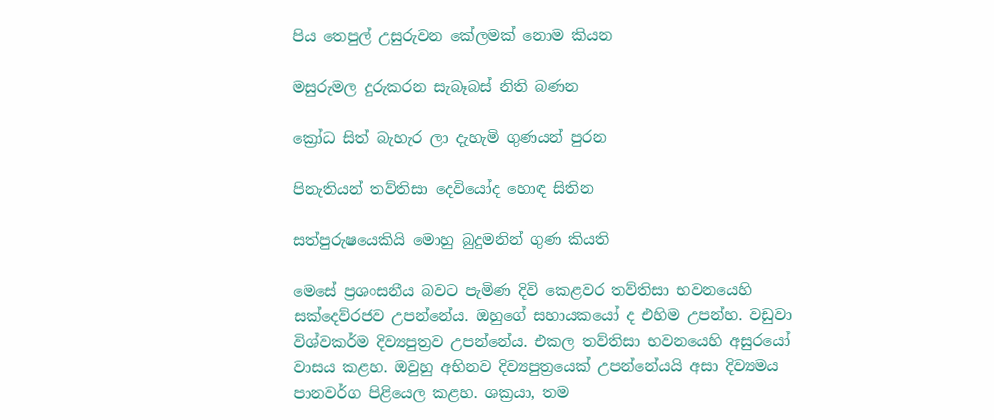පිය තෙපුල් උසුරුවන කේලමක් නොම කියන

මසුරුමල දුරුකරන සැබෑබස් නිති බණන

ක්‍රෝධ සිත් බැහැර ලා දැහැමි ගුණයන් පුරන

පිනැතියන් තව්තිසා දෙවියෝද හොඳ සිතින

සත්පුරුෂයෙකියි මොහු බුදුමනින් ගුණ කියති

මෙසේ ප්‍ර‍ශංසනීය බවට පැමිණ දිවි කෙළවර තව්තිසා භවනයෙහි සක්දෙව්රජව උපන්නේය. ඔහුගේ සහායකයෝ ද එහිම උපන්හ. වඩුවා විශ්වකර්ම දිව්‍යපුත්‍ර‍ව උපන්නේය. එකල තව්තිසා භවනයෙහි අසුරයෝ වාසය කළහ. ඔවුහු අභිනව දිව්‍යපුත්‍රයෙක් උපන්නේයයි අසා දිව්‍යමය පානවර්ග පිළියෙල කළහ. ශක්‍ර‍යා, තම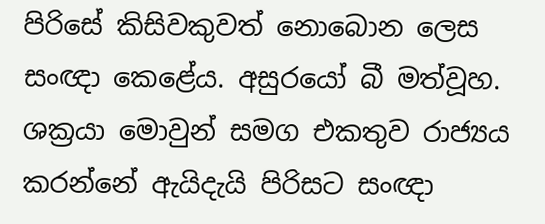පිරිසේ කිසිවකුවත් නොබොන ලෙස සංඥා කෙළේය. අසුරයෝ බී මත්වූහ. ශක්‍ර‍යා මොවුන් සමග එකතුව රාජ්‍යය කරන්නේ ඇයිදැයි පිරිසට සංඥා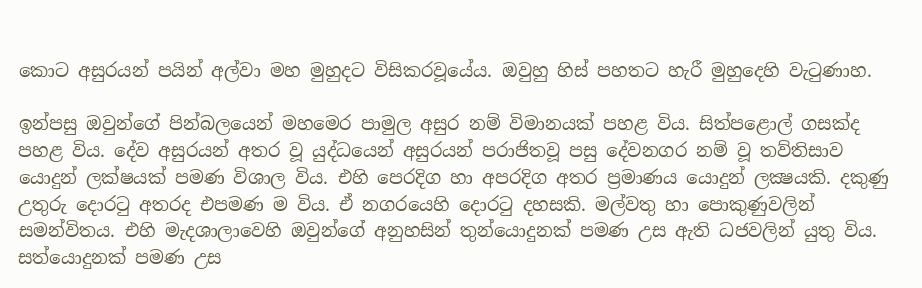කොට අසුරයන් පයින් අල්වා මහ මුහුදට විසිකරවූයේය. ඔවුහු හිස් පහතට හැරී මුහුදෙහි වැටුණාහ.

ඉන්පසු ඔවුන්ගේ පින්බලයෙන් මහමෙර පාමුල අසුර නම් විමානයක් පහළ විය. සිත්පළොල් ගසක්ද පහළ විය. දේව අසුරයන් අතර වූ යුද්ධයෙන් අසුරයන් පරාජිතවූ පසු දේවනගර නම් වූ තව්තිසාව යොදුන් ලක්ෂයක් පමණ විශාල විය. එහි පෙරදිග හා අපරදිග අතර ප්‍ර‍මාණය යොදුන් ලක්‍ෂයකි. දකුණු උතුරු දොරටු අතරද එපමණ ම විය. ඒ නගරයෙහි දොරටු දහසකි. මල්වතු හා පොකුණුවලින් සමන්විතය. එහි මැදශාලාවෙහි ඔවුන්ගේ අනුහසින් තුන්යොදුනක් පමණ උස ඇති ධජවලින් යුතු විය. සත්යොදුනක් පමණ උස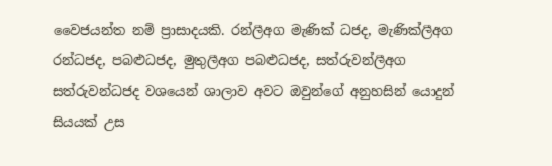වෛජයන්ත නම් ප්‍රාසාදයකි. රන්ලීඅග මැණික් ධජද, මැණික්ලීඅග රන්ධජද, පබළුධජද, මුතුලීඅග පබළුධජද, සත්රුවන්ලීඅග සත්රුවන්ධජද වශයෙන් ශාලාව අවට ඔවුන්ගේ අනුහසින් යොදුන් සියයක් උස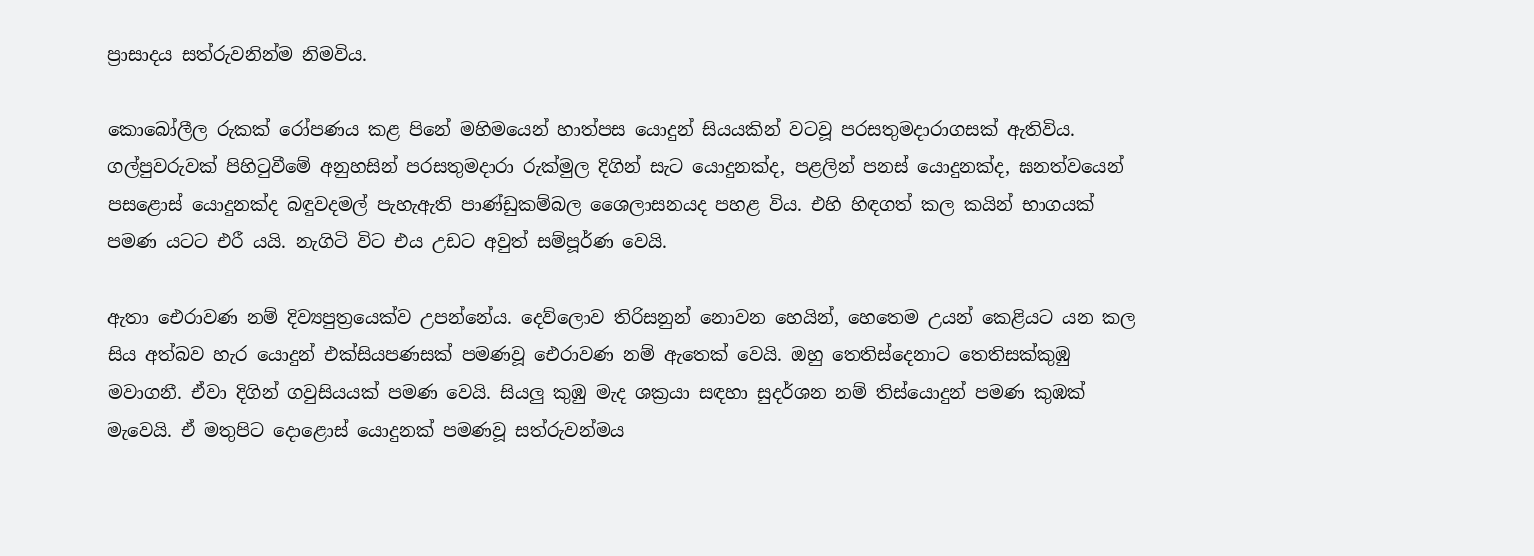ප්‍රාසාදය සත්රුවනින්ම නිමවිය.

කොබෝලීල රුකක් රෝපණය කළ පිනේ මහිමයෙන් හාත්පස යොදුන් සියයකින් වටවූ පරසතුමදාරාගසක් ඇතිවිය. ගල්පුවරුවක් පිහිටුවීමේ අනුහසින් පරසතුමදාරා රුක්මුල දිගින් සැට යොදුනක්ද, පළලින් පනස් යොදුනක්ද, ඝනත්වයෙන් පසළොස් යොදුනක්ද බඳුවදමල් පැහැඇති පාණ්ඩුකම්බල ශෛලාසනයද පහළ විය. එහි හිඳගත් කල කයින් භාගයක් පමණ යටට එරී යයි. නැගිටි විට එය උඩට අවුත් සම්පූර්ණ වෙයි.

ඇතා ඓරාවණ නම් දිව්‍යපුත්‍රයෙක්ව උපන්නේය. දෙව්ලොව තිරිසනුන් නොවන හෙයින්, හෙතෙම උයන් කෙළියට යන කල සිය අත්බව හැර යොදුන් එක්සියපණසක් පමණවූ ඓරාවණ නම් ඇතෙක් වෙයි. ඔහු තෙතිස්දෙනාට තෙතිසක්කුඹු මවාගනී. ඒවා දිගින් ගවුසියයක් පමණ වෙයි. සියලු කුඹු මැද ශක්‍ර‍යා සඳහා සුදර්ශන නම් තිස්යොදුන් පමණ කුඹක් මැවෙයි. ඒ මතුපිට දොළොස් යොදුනක් පමණවූ සත්රුවන්මය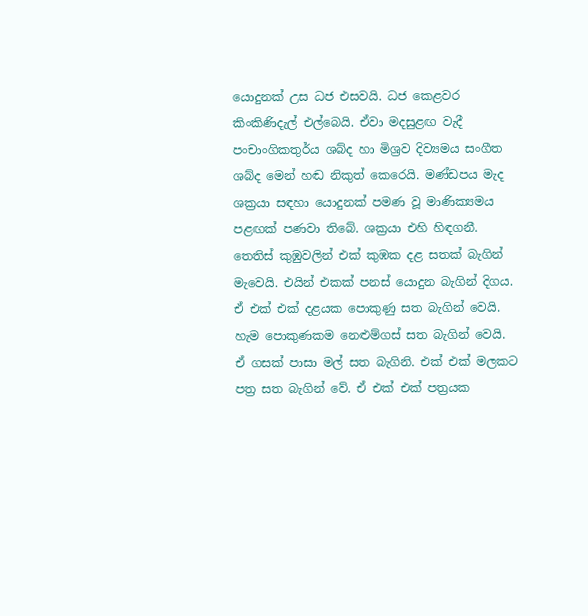යොදුනක් උස ධජ එසවයි. ධජ කෙළවර කිංකිණිදැල් එල්බෙයි. ඒවා මදසුළඟ වැදී පංචාංගිකතුර්ය ශබ්ද හා මිශ්‍ර‍ව දිව්‍යමය සංගීත ශබ්ද මෙන් හඬ නිකුත් කෙරෙයි. මණ්ඩපය මැද ශක්‍ර‍යා සඳහා යොදුනක් පමණ වූ මාණික්‍යමය පළඟක් පණවා තිබේ. ශක්‍ර‍යා එහි හිඳගනී. තෙතිස් කුඹුවලින් එක් කුඹක දළ සතක් බැගින් මැවෙයි. එයින් එකක් පනස් යොදුන බැගින් දිගය. ඒ එක් එක් දළයක පොකුණු සත බැගින් වෙයි. හැම පොකුණකම නෙළුම්ගස් සත බැගින් වෙයි. ඒ ගසක් පාසා මල් සත බැගිනි. එක් එක් මලකට පත්‍ර‍ සත බැගින් වේ. ඒ එක් එක් පත්‍ර‍යක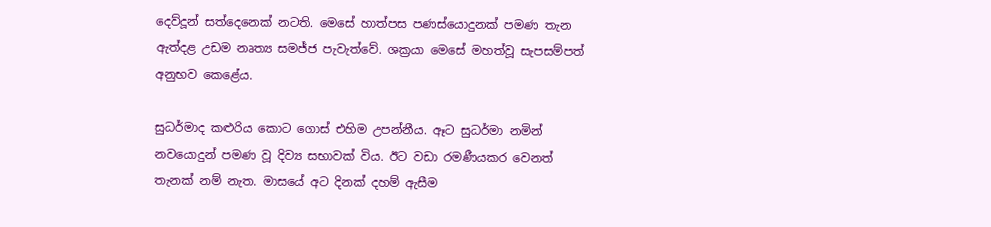දෙව්දූන් සත්දෙනෙක් නටති. මෙසේ හාත්පස පණස්යොදුනක් පමණ තැන ඇත්දළ උඩම නෘත්‍ය සමජ්ජ පැවැත්වේ. ශක්‍ර‍යා මෙසේ මහත්වූ සැපසම්පත් අනුභව කෙළේය.

සුධර්මාද කළුරිය කොට ගොස් එහිම උපන්නීය. ඈට සුධර්මා නමින් නවයොදුන් පමණ වූ දිව්‍ය සභාවක් විය. ඊට වඩා රමණීයකර වෙනත් තැනක් නම් නැත. මාසයේ අට දිනක් දහම් ඇසීම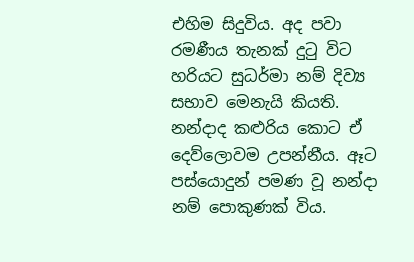එහිම සිදුවිය. අද පවා රමණීය තැනක් දුටු විට හරියට සුධර්මා නම් දිව්‍ය සභාව මෙනැයි කියති. නන්දාද කළුරිය කොට ඒ දෙව්ලොවම උපන්නීය. ඈට පස්යොදුන් පමණ වූ නන්දා නම් පොකුණක් විය.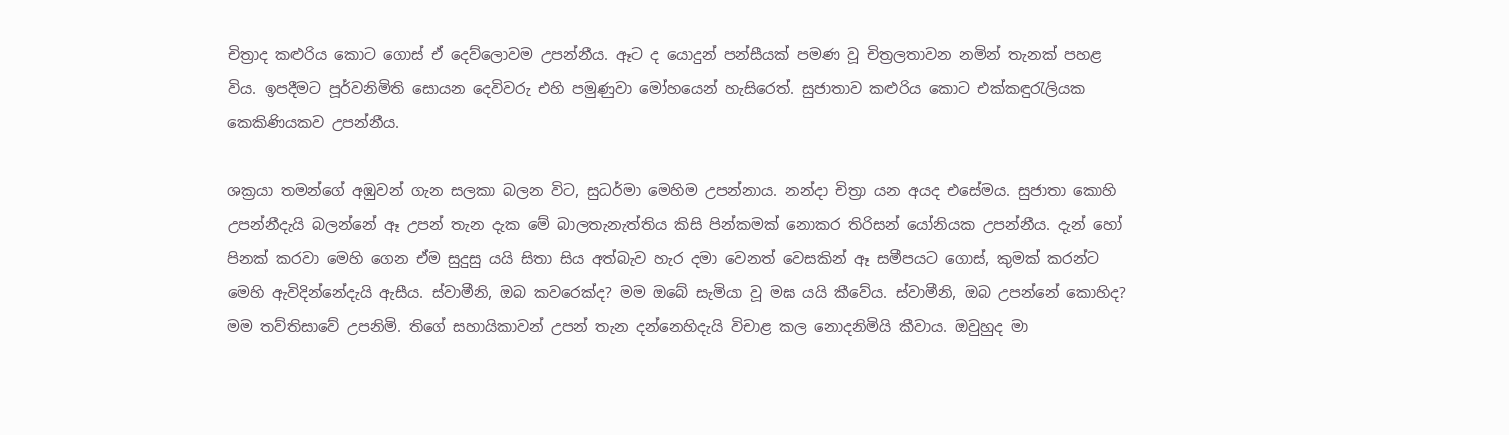චිත්‍රාද කළුරිය කොට ගොස් ඒ දෙව්ලොවම උපන්නීය. ඈට ද යොදුන් පන්සීයක් පමණ වූ චිත්‍ර‍ලතාවන නමින් තැනක් පහළ විය. ඉපදීමට පූර්වනිමිති සොයන දෙවිවරු එහි පමුණුවා මෝහයෙන් හැසිරෙත්. සුජාතාව කළුරිය කොට එක්කඳුරැලියක කෙකිණියකව උපන්නීය.

ශක්‍ර‍යා තමන්ගේ අඹුවන් ගැන සලකා බලන විට, සුධර්මා මෙහිම උපන්නාය. නන්දා චිත්‍රා යන අයද එසේමය. සුජාතා කොහි උපන්නීදැයි බලන්නේ ඈ උපන් තැන දැක මේ බාලතැනැත්තිය කිසි පින්කමක් නොකර තිරිසන් යෝනියක උපන්නීය. දැන් හෝ පිනක් කරවා මෙහි ගෙන ඒම සුදුසු යයි සිතා සිය අත්බැව හැර දමා වෙනත් වෙසකින් ඈ සමීපයට ගොස්, කුමක් කරන්ට මෙහි ඇවිදින්නේදැයි ඇසීය. ස්වාමීනි, ඔබ කවරෙක්ද? මම ඔබේ සැමියා වූ මඝ යයි කීවේය. ස්වාමීනි, ඔබ උපන්නේ කොහිද? මම තව්තිසාවේ උපනිමි. තිගේ සහායිකාවන් උපන් තැන දන්නෙහිදැයි විචාළ කල නොදනිමියි කීවාය. ඔවුහුද මා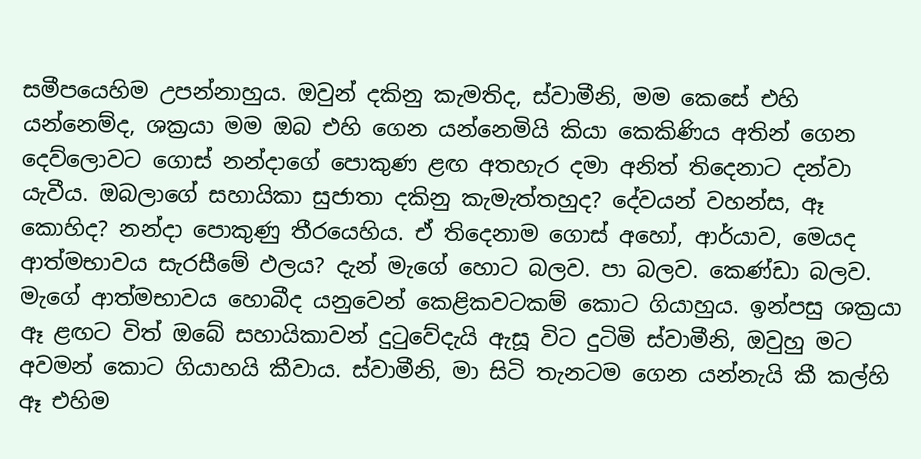සමීපයෙහිම උපන්නාහුය. ඔවුන් දකිනු කැමතිද, ස්වාමීනි, මම කෙසේ එහි යන්නෙම්ද, ශක්‍ර‍යා මම ඔබ එහි ගෙන යන්නෙමියි කියා කෙකිණිය අතින් ගෙන දෙව්ලොවට ගොස් නන්දාගේ පොකුණ ළඟ අතහැර දමා අනිත් තිදෙනාට දන්වා යැවීය. ඔබලාගේ සහායිකා සුජාතා දකිනු කැමැත්තහුද? දේවයන් වහන්ස, ඈ කොහිද? නන්දා පොකුණු තීරයෙහිය. ඒ තිදෙනාම ගොස් අහෝ, ආර්යාව, මෙයද ආත්මභාවය සැරසීමේ ඵලය? දැන් මැගේ හොට බලව. පා බලව. කෙණ්ඩා බලව. මැගේ ආත්මභාවය හොබීද යනුවෙන් කෙළිකවටකම් කොට ගියාහුය. ඉන්පසු ශක්‍ර‍යා ඈ ළඟට විත් ඔබේ සහායිකාවන් දුටුවේදැයි ඇසූ විට දුටිමි ස්වාමීනි, ඔවුහු මට අවමන් කොට ගියාහයි කීවාය. ස්වාමීනි, මා සිටි තැනටම ගෙන යන්නැයි කී කල්හි ඈ එහිම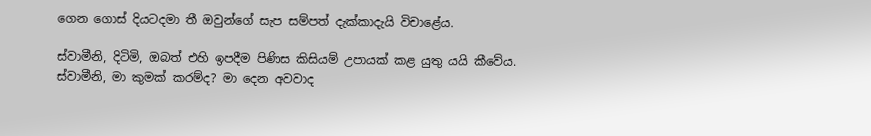ගෙන ගොස් දියටදමා තී ඔවුන්ගේ සැප සම්පත් දැක්කාදැයි විචාළේය.

ස්වාමීනි, දිටිමි, ඔබත් එහි ඉපදීම පිණිස කිසියම් උපායක් කළ යුතු යයි කීවේය. ස්වාමීනි, මා කුමක් කරම්ද? මා දෙන අවවාද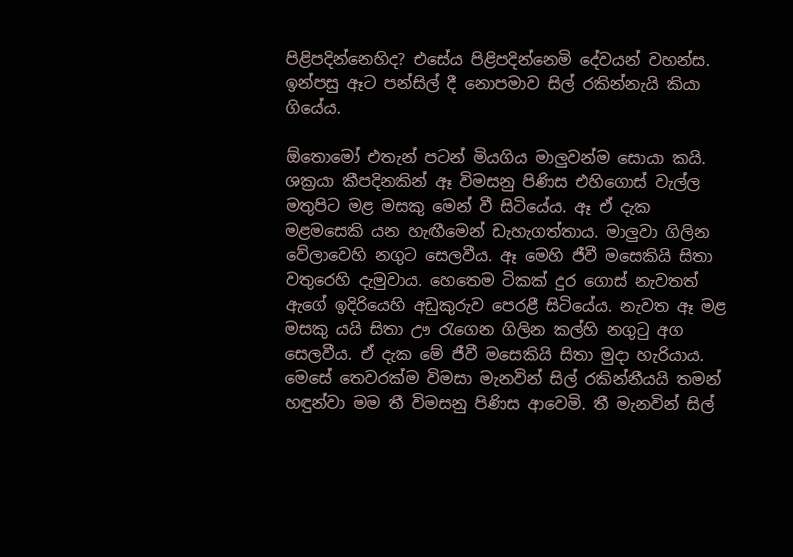පිළිපදින්නෙහිද? එසේය පිළිපදින්නෙමි දේවයන් වහන්ස. ඉන්පසු ඈට පන්සිල් දී නොපමාව සිල් රකින්නැයි කියා ගියේය.

ඕතොමෝ එතැන් පටන් මියගිය මාලුවන්ම සොයා කයි. ශක්‍ර‍යා කීපදිනකින් ඈ විමසනු පිණිස එහිගොස් වැල්ල මතුපිට මළ මසකු මෙන් වී සිටියේය. ඈ ඒ දැක මළමසෙකි යන හැඟීමෙන් ඩැහැගත්තාය. මාලුවා ගිලින වේලාවෙහි නගුට සෙලවීය. ඈ මෙහි ජීවී මසෙකියි සිතා වතුරෙහි දැමුවාය. හෙතෙම ටිකක් දුර ගොස් නැවතත් ඇගේ ඉදිරියෙහි අඩුකුරුව පෙරළී සිටියේය. නැවත ඈ මළ මසකු යයි සිතා ඌ රැගෙන ගිලින කල්හි නගුටු අග සෙලවීය. ඒ දැක මේ ජීවී මසෙකියි සිතා මුදා හැරියාය. මෙසේ තෙවරක්ම විමසා මැනවින් සිල් රකින්නීයයි තමන් හඳුන්වා මම තී විමසනු පිණිස ආවෙමි. තී මැනවින් සිල්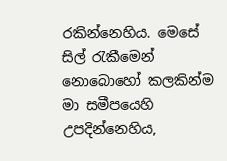රකින්නෙහිය. මෙසේ සිල් රැකීමෙන් නොබොහෝ කලකින්ම මා සමීපයෙහි උපදින්නෙහිය,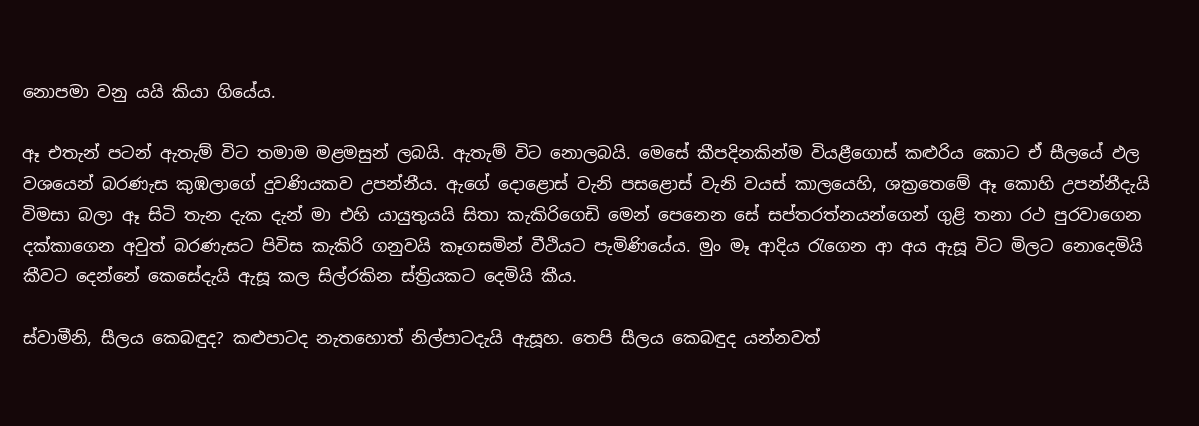නොපමා වනු යයි කියා ගියේය.

ඈ එතැන් පටන් ඇතැම් විට තමාම මළමසුන් ලබයි. ඇතැම් විට නොලබයි. මෙසේ කීපදිනකින්ම වියළීගොස් කළුරිය කොට ඒ සීලයේ ඵල වශයෙන් බරණැස කුඹලාගේ දුවණියකව උපන්නීය. ඇගේ දොළොස් වැනි පසළොස් වැනි වයස් කාලයෙහි, ශක්‍රතෙමේ ඈ කොහි උපන්නීදැයි විමසා බලා ඈ සිටි තැන දැක දැන් මා එහි යායුතුයයි සිතා කැකිරිගෙඩි මෙන් පෙනෙන සේ සප්තරත්නයන්ගෙන් ගුළි තනා රථ පුරවාගෙන දක්කාගෙන අවුත් බරණැසට පිවිස කැකිරි ගනුවයි කෑගසමින් වීථියට පැමිණියේය. මුං මෑ ආදිය රැගෙන ආ අය ඇසූ විට මිලට නොදෙමියි කීවට දෙන්නේ කෙසේදැයි ඇසූ කල සිල්රකින ස්ත්‍රියකට දෙමියි කීය.

ස්වාමීනි, සීලය කෙබඳුද? කළුපාටද නැතහොත් නිල්පාටදැයි ඇසූහ. තෙපි සීලය කෙබඳුද යන්නවත්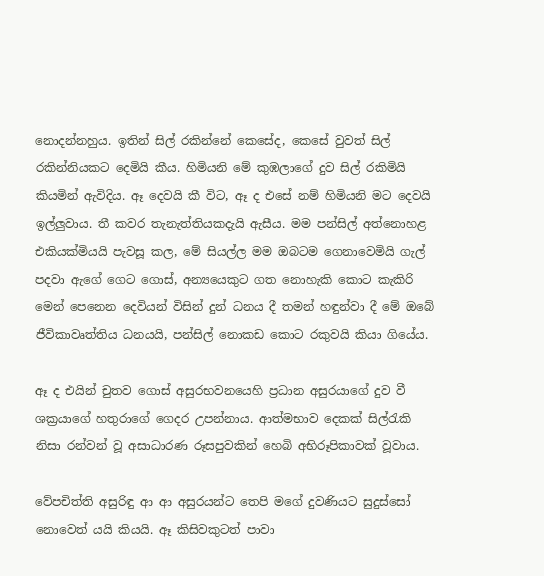නොදන්නහුය. ඉතින් සිල් රකින්නේ කෙසේද, කෙසේ වුවත් සිල් රකින්නියකට දෙමියි කීය. හිමියනි මේ කුඹලාගේ දුව සිල් රකිමියි කියමින් ඇවිදිය. ඈ දෙවයි කී විට, ඈ ද එසේ නම් හිමියනි මට දෙවයි ඉල්ලුවාය. තී කවර තැනැත්තියකදැයි ඇසීය. මම පන්සිල් අත්නොහළ එකියක්මියයි පැවසූ කල, මේ සියල්ල මම ඔබටම ගෙනාවෙමියි ගැල් පදවා ඇගේ ගෙට ගොස්, අන්‍යයෙකුට ගත නොහැකි කොට කැකිරි මෙන් පෙනෙන දෙවියන් විසින් දුන් ධනය දී තමන් හඳුන්වා දී මේ ඔබේ ජීවිකාවෘත්තිය ධනයයි, පන්සිල් නොකඩ කොට රකුවයි කියා ගියේය.

ඈ ද එයින් චුතව ගොස් අසුරභවනයෙහි ප්‍ර‍ධාන අසුරයාගේ දුව වී ශක්‍ර‍යාගේ හතුරාගේ ගෙදර උපන්නාය. ආත්මභාව දෙකක් සිල්රැකි නිසා රන්වන් වූ අසාධාරණ රූසපුවකින් හෙබි අභිරූපිකාවක් වූවාය.

වේපචිත්ති අසුරිඳු ආ ආ අසුරයන්ට තෙපි මගේ දුවණියට සුදුස්සෝ නොවෙත් යයි කියයි. ඈ කිසිවකුටත් පාවා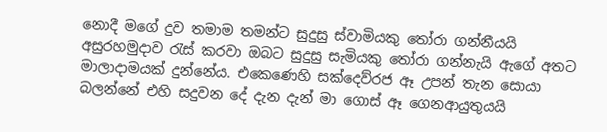නොදී මගේ දුව තමාම තමන්ට සුදුසු ස්වාමියකු තෝරා ගන්නීයයි අසුරහමුදාව රැස් කරවා ඔබට සුදුසු සැමියකු තෝරා ගන්නැයි ඇගේ අතට මාලාදාමයක් දුන්නේය. එකෙණෙහි සක්දෙව්රජ ඈ උපන් තැන සොයා බලන්නේ එහි සදුවන දේ දැන දැන් මා ගොස් ඈ ගෙනආයුතුයයි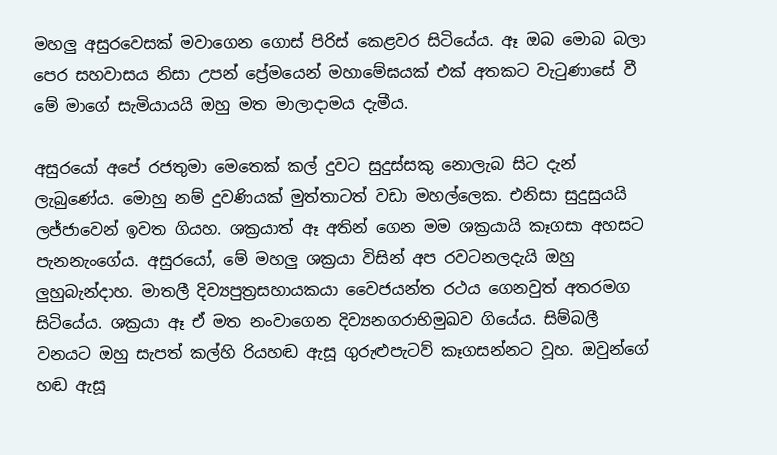මහලු අසුරවෙසක් මවාගෙන ගොස් පිරිස් කෙළවර සිටියේය. ඈ ඔබ මොබ බලා පෙර සහවාසය නිසා උපන් ප්‍රේමයෙන් මහාමේඝයක් එක් අතකට වැටුණාසේ වී මේ මාගේ සැමියායයි ඔහු මත මාලාදාමය දැමීය.

අසුරයෝ අපේ රජතුමා මෙතෙක් කල් දුවට සුදුස්සකු නොලැබ සිට දැන් ලැබුණේය. මොහු නම් දුවණියක් මුත්තාටත් වඩා මහල්ලෙක. එනිසා සුදුසුයයි ලජ්ජාවෙන් ඉවත ගියහ. ශක්‍ර‍යාත් ඈ අතින් ගෙන මම ශක්‍ර‍යායි කෑගසා අහසට පැනනැංගේය. අසුරයෝ, මේ මහලු ශක්‍ර‍යා විසින් අප රවටනලදැයි ඔහු ලුහුබැන්දාහ. මාතලී දිව්‍යපුත්‍ර‍සහායකයා වෛජයන්ත රථය ගෙනවුත් අතරමග සිටියේය. ශක්‍ර‍යා ඈ ඒ මත නංවාගෙන දිව්‍යනගරාභිමුඛව ගියේය. සිම්බලී වනයට ඔහු සැපත් කල්හි රියහඬ ඇසූ ගුරුළුපැටව් කෑගසන්නට වූහ. ඔවුන්ගේ හඬ ඇසූ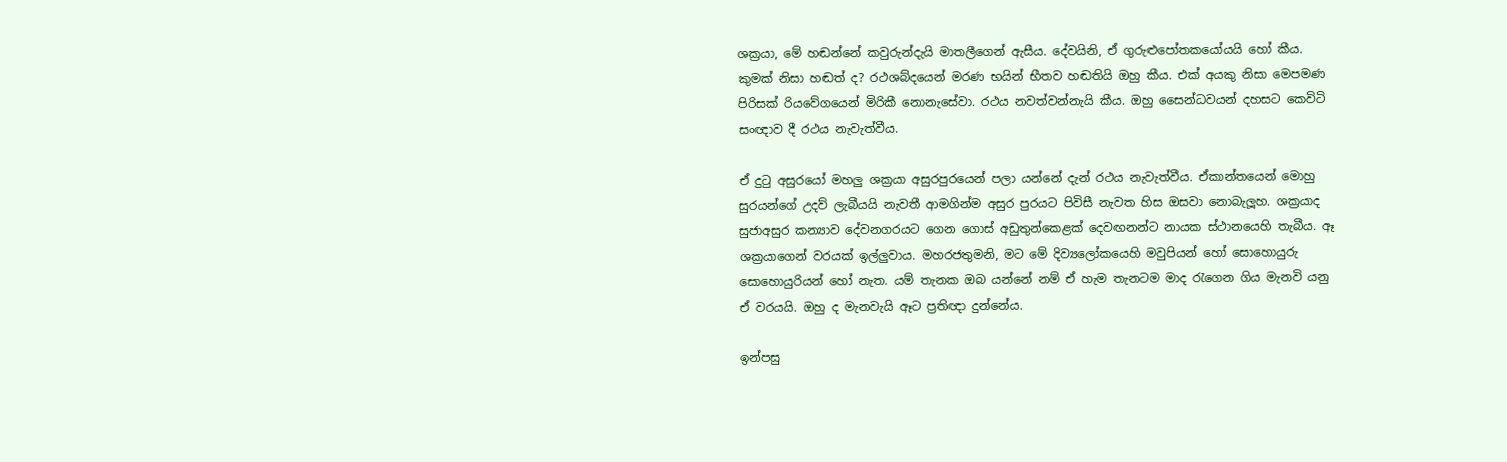ශක්‍ර‍යා, මේ හඬන්නේ කවුරුන්දැයි මාතලීගෙන් ඇසීය. දේවයිනි, ඒ ගුරුළුපෝතකයෝයයි හෝ කීය. කුමක් නිසා හඬත් ද? රථශබ්දයෙන් මරණ භයින් භීතව හඬතියි ඔහු කීය. එක් අයකු නිසා මෙපමණ පිරිසක් රියවේගයෙන් මිරිකී නොනැසේවා. රථය නවත්වන්නැයි කීය. ඔහු සෛන්ධවයන් දහසට කෙවිටි සංඥාව දී රථය නැවැත්වීය.

ඒ දුටු අසුරයෝ මහලු ශක්‍ර‍යා අසුරපුරයෙන් පලා යන්නේ දැන් රථය නැවැත්වීය. ඒකාන්තයෙන් මොහු සුරයන්ගේ උදව් ලැබීයයි නැවතී ආමගින්ම අසුර පුරයට පිවිසී නැවත හිස ඔසවා නොබැලූහ. ශක්‍ර‍යාද සුජාඅසුර කන්‍යාව දේවනගරයට ගෙන ගොස් අඩුතුන්කෙළක් දෙවඟනන්ට නායක ස්ථානයෙහි තැබීය. ඈ ශක්‍ර‍යාගෙන් වරයක් ඉල්ලුවාය. මහරජතුමනි, මට මේ දිව්‍යලෝකයෙහි මවුපියන් හෝ සොහොයුරු සොහොයුරියන් හෝ නැත. යම් තැනක ඔබ යන්නේ නම් ඒ හැම තැනටම මාද රැගෙන ගිය මැනවි යනු ඒ වරයයි. ඔහු ද මැනවැයි ඈට ප්‍ර‍තිඥා දුන්නේය.

ඉන්පසු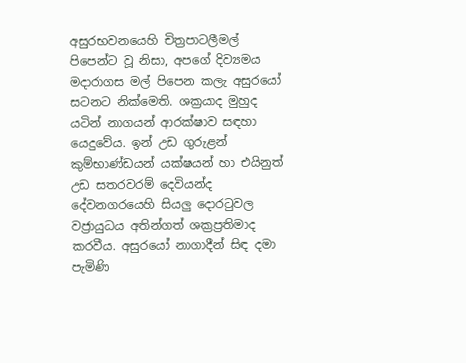අසුරභවනයෙහි චිත්‍ර‍පාටලීමල් පිපෙන්ට වූ නිසා, අපගේ දිව්‍යමය මදාරාගස මල් පිපෙන කලැ අසුරයෝ සටනට නික්මෙති. ශක්‍ර‍යාද මුහුද යටින් නාගයන් ආරක්ෂාව සඳහා යෙදුවේය. ඉන් උඩ ගුරුළන් කුම්භාණ්ඩයන් යක්ෂයන් හා එයිනුත් උඩ සතරවරම් දෙවියන්ද දේවනගරයෙහි සියලු දොරටුවල වජ්‍රායුධය අතින්ගත් ශක්‍ර‍ප්‍ර‍තිමාද කරවීය. අසුරයෝ නාගාදීන් සිඳ දමා පැමිණි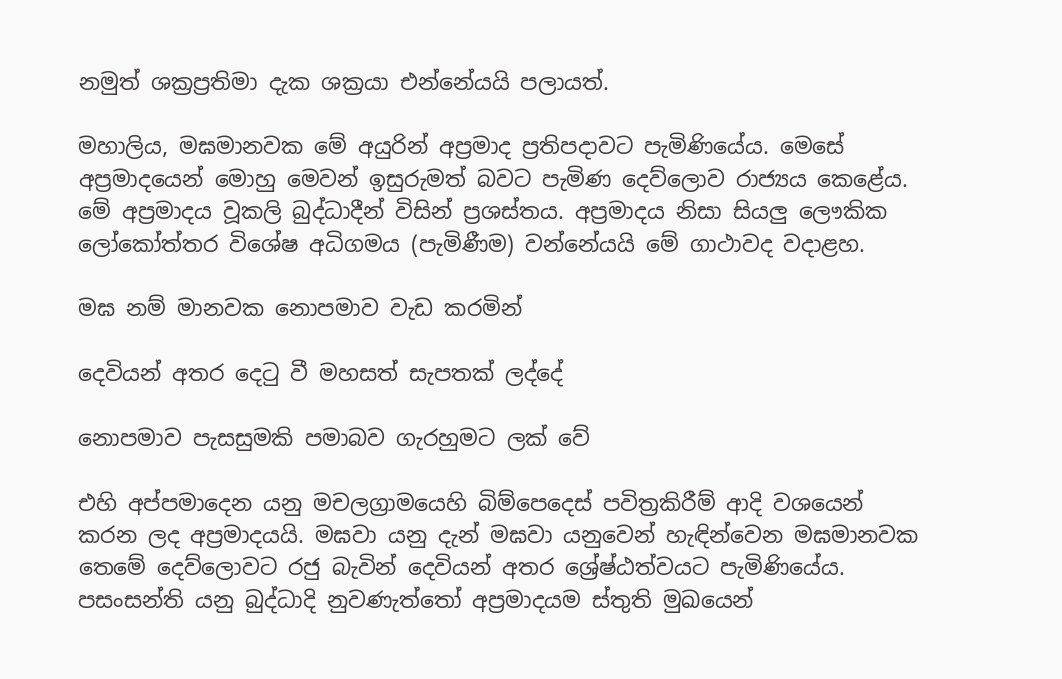නමුත් ශක්‍ර‍ප්‍ර‍තිමා දැක ශක්‍ර‍යා එන්නේයයි පලායත්.

මහාලිය, මඝමානවක මේ අයුරින් අප්‍ර‍මාද ප්‍ර‍තිපදාවට පැමිණියේය. මෙසේ අප්‍ර‍මාදයෙන් මොහු මෙවන් ඉසුරුමත් බවට පැමිණ දෙව්ලොව රාජ්‍යය කෙළේය. මේ අප්‍ර‍මාදය වූකලි බුද්ධාදීන් විසින් ප්‍ර‍ශස්තය. අප්‍ර‍මාදය නිසා සියලු ලෞකික ලෝකෝත්තර විශේෂ අධිගමය (පැමිණීම) වන්නේයයි මේ ගාථාවද වදාළහ.

මඝ නම් මානවක නොපමාව වැඩ කරමින්

දෙවියන් අතර දෙටු වී මහසත් සැපතක් ලද්දේ

නොපමාව පැසසුමකි පමාබව ගැරහුමට ලක් වේ

එහි අප්පමාදෙන යනු මචලග්‍රාමයෙහි බිම්පෙදෙස් පවිත්‍ර‍කිරීම් ආදි වශයෙන් කරන ලද අප්‍ර‍මාදයයි. මඝවා යනු දැන් මඝවා යනුවෙන් හැඳින්වෙන මඝමානවක තෙමේ දෙව්ලොවට රජු බැවින් දෙවියන් අතර ශ්‍රේෂ්ඨත්වයට පැමිණියේය. පසංසන්ති යනු බුද්ධාදි නුවණැත්තෝ අප්‍ර‍මාදයම ස්තුති මුඛයෙන්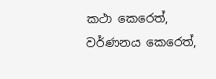කථා කෙරෙත්, වර්ණනය කෙරෙත්,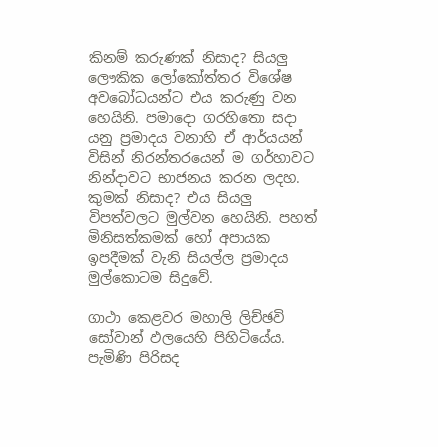කිනම් කරුණක් නිසාද? සියලු ලෞකික ලෝකෝත්තර විශේෂ අවබෝධයන්ට එය කරුණු වන හෙයිනි. පමාදො ගරහිතො සදා යනු ප්‍ර‍මාදය වනාහි ඒ ආර්යයන් විසින් නිරන්තරයෙන් ම ගර්හාවට නින්දාවට භාජනය කරන ලදහ. කුමක් නිසාද? එය සියලු විපත්වලට මුල්වන හෙයිනි. පහත් මිනිසත්කමක් හෝ අපායක ඉපදීමක් වැනි සියල්ල ප්‍ර‍මාදය මුල්කොටම සිදුවේ.

ගාථා කෙළවර මහාලි ලිච්ඡවි සෝවාන් ඵලයෙහි පිහිටියේය. පැමිණි පිරිසද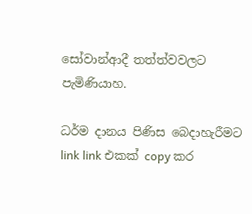සෝවාන්ආදී තත්ත්වවලට පැමිණියාහ.

ධර්ම දානය පිණිස බෙදාහැරීමට link link එකක් copy කර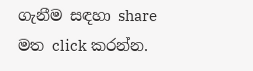ගැනීම සඳහා share මත click කරන්න.